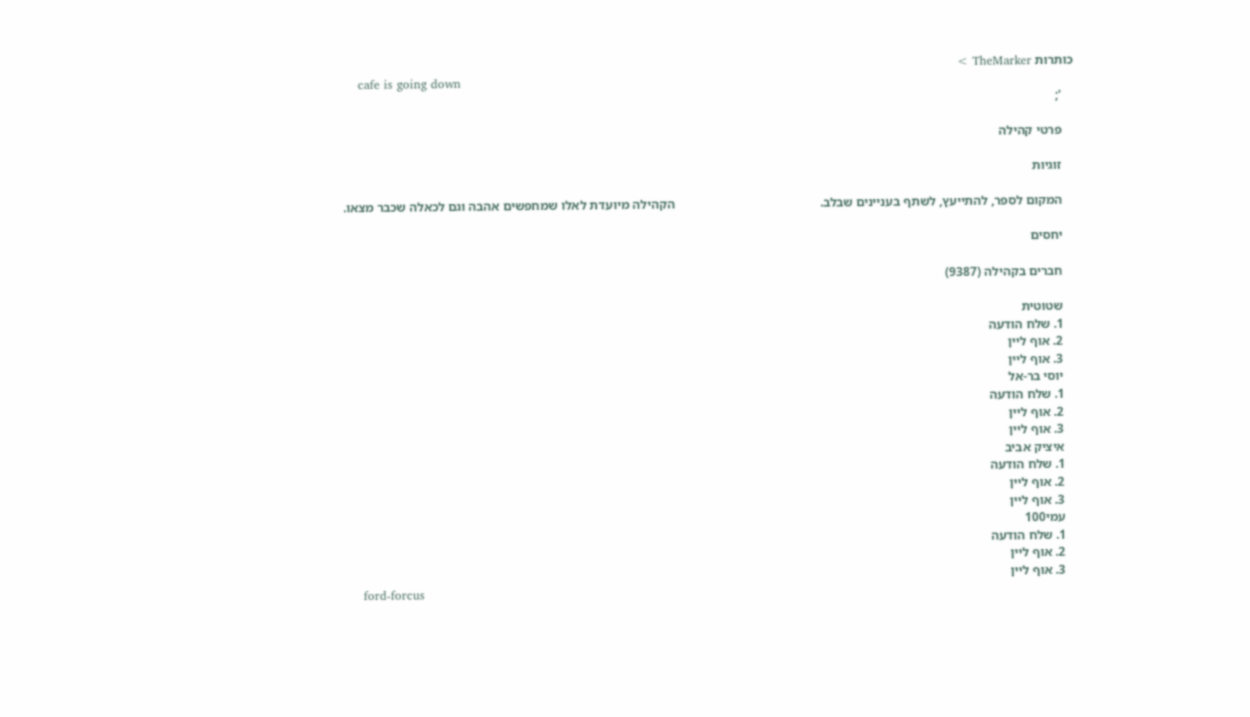כותרות TheMarker >
    cafe is going down
    ';

    פרטי קהילה

    זוגיות

    המקום לספר, להתייעץ, לשתף בעניינים שבלב.                                             הקהילה מיועדת לאלו שמחפשים אהבה וגם לכאלה שכבר מצאו.

    יחסים

    חברים בקהילה (9387)

    שטוטית
    1. שלח הודעה
    2. אוף ליין
    3. אוף ליין
    יוסי בר-אל
    1. שלח הודעה
    2. אוף ליין
    3. אוף ליין
    איציק אביב
    1. שלח הודעה
    2. אוף ליין
    3. אוף ליין
    עמי100
    1. שלח הודעה
    2. אוף ליין
    3. אוף ליין
    ford-forcus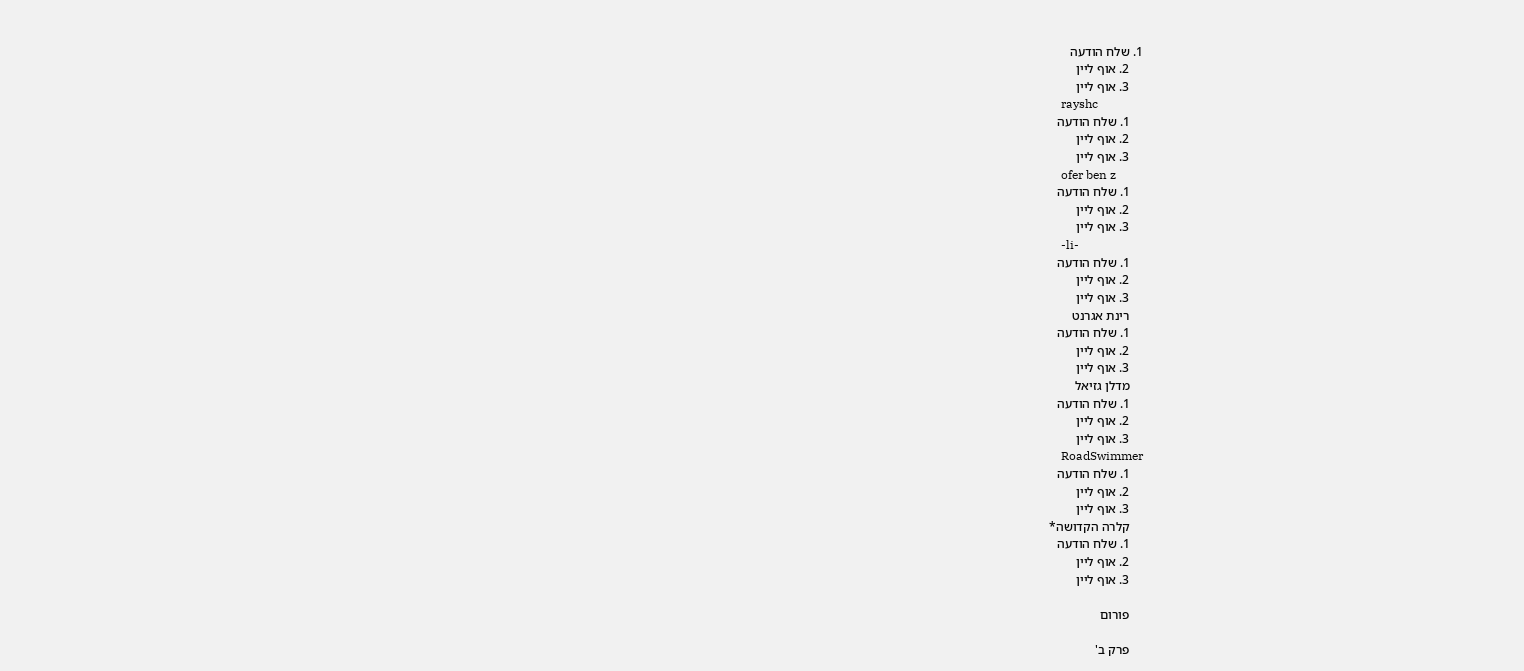1. שלח הודעה
    2. אוף ליין
    3. אוף ליין
    rayshc
    1. שלח הודעה
    2. אוף ליין
    3. אוף ליין
    ofer ben z
    1. שלח הודעה
    2. אוף ליין
    3. אוף ליין
    -li-
    1. שלח הודעה
    2. אוף ליין
    3. אוף ליין
    רינת אגרנט
    1. שלח הודעה
    2. אוף ליין
    3. אוף ליין
    מדלן גזיאל
    1. שלח הודעה
    2. אוף ליין
    3. אוף ליין
    RoadSwimmer
    1. שלח הודעה
    2. אוף ליין
    3. אוף ליין
    קלרה הקדושה*
    1. שלח הודעה
    2. אוף ליין
    3. אוף ליין

    פורום

    פרק ב'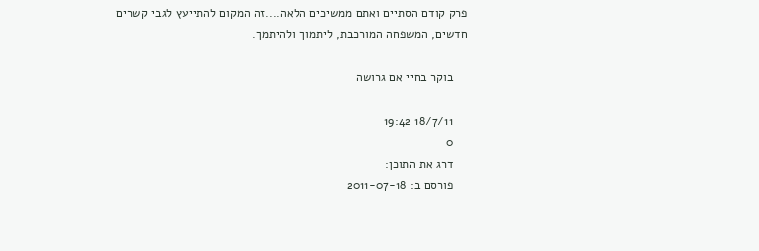פרק קודם הסתיים ואתם ממשיכים הלאה....זה המקום להתייעץ לגבי קשרים חדשים, המשפחה המורכבת, ליתמוך ולהיתמך.

    בוקר בחיי אם גרושה

    18/7/11 19:42
    0
    דרג את התוכן:
    פורסם ב: 2011-07-18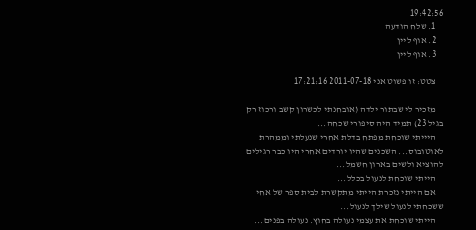19:42:56
    1. שלח הודעה
    2. אוף ליין
    3. אוף ליין

    צטט: זו פשוט אני 2011-07-18 17:21:16

    מזכיר לי שבתור ילדה (אובחנתי לכשרון קשב ורכוז רק בגיל 23) תמיד היה סיפורי שכחה...
    היייתי שוכחת מפתח בדלת אחרי שנעלתי וממהרת לאוטובוס... השכנים שהיו יורדים אחרי היו כבר רגילים להוציא ולשים בארון חשמל...
    הייתי שוכחת לנעול בכלל...
    אם הייתי נזכרת הייתי מתקשרת לבית ספר של אחי ששכחתי לנעול שילך לנעול...
    הייתי שוכחת את עצמי נעולה בחוץ. נעולה בפנים...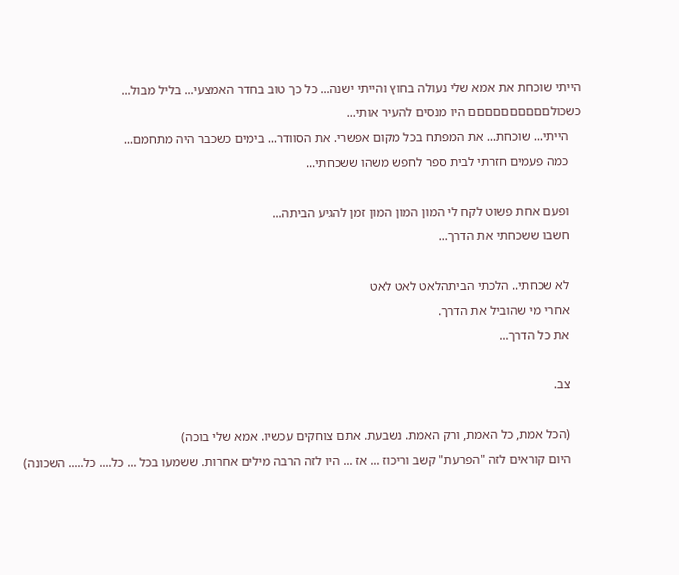הייתי שוכחת את אמא שלי נעולה בחוץ והייתי ישנה... כל כך טוב בחדר האמצעי... בליל מבול... כשכולםםםםםםםםםם היו מנסים להעיר אותי...
    הייתי... שוכחת... את המפתח בכל מקום אפשרי. את הסוודר... בימים כשכבר היה מתחמם...
    כמה פעמים חזרתי לבית ספר לחפש משהו ששכחתי...

    ופעם אחת פשוט לקח לי המון המון המון זמן להגיע הביתה...
    חשבו ששכחתי את הדרך...

    לא שכחתי.. הלכתי הביתהלאט לאט לאט
    אחרי מי שהוביל את הדרך.
    את כל הדרך...

    צב.

    (הכל אמת, כל האמת, ורק האמת. נשבעת. אתם צוחקים עכשיו. אמא שלי בוכה)
    היום קוראים לזה "הפרעת" קשב וריכוז ... אז ... היו לזה הרבה מילים אחרות. ששמעו בכל ... כל.... כל..... השכונה)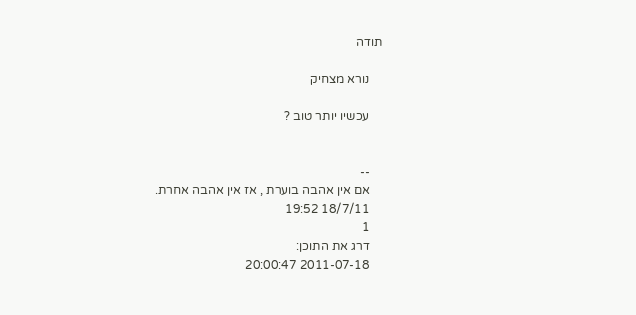תודה

    נורא מצחיק

    עכשיו יותר טוב ?


    --
    אם אין אהבה בוערת , אז אין אהבה אחרת.
    18/7/11 19:52
    1
    דרג את התוכן:
    2011-07-18 20:00:47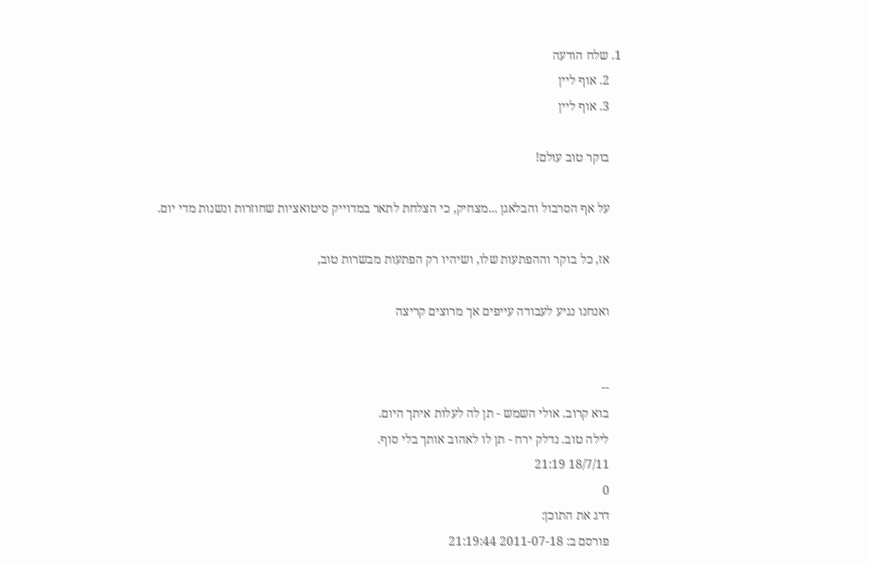1. שלח הודעה
    2. אוף ליין
    3. אוף ליין

    בוקר טוב עולם!

    על אף הסרבול והבלאגן ...מצחיק, כי הצלחת לתאר במדוייק סיטואציות שחוזרות ונשנות מדי יום.

    אז, כל בוקר וההפתעות שלו, ושיהיו רק הפתעות מבשרות טוב,

    ואנחנו נגיע לעבודה עייפים אך מרוצים קריצה


    --
    בוא קרוב. אולי השמש - תן לה לעלות איתך היום.
    לילה טוב. נדלק ירח - תן לו לאהוב אותך בלי סוף.
    18/7/11 21:19
    0
    דרג את התוכן:
    פורסם ב: 2011-07-18 21:19:44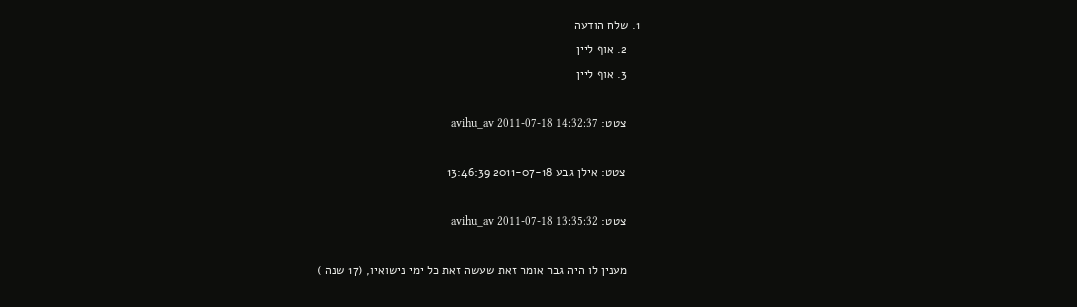1. שלח הודעה
    2. אוף ליין
    3. אוף ליין

    צטט: avihu_av 2011-07-18 14:32:37

    צטט: אילן גבע 2011-07-18 13:46:39

    צטט: avihu_av 2011-07-18 13:35:32

    מענין לו היה גבר אומר זאת שעשה זאת כל ימי נישואיו, (17 שנה )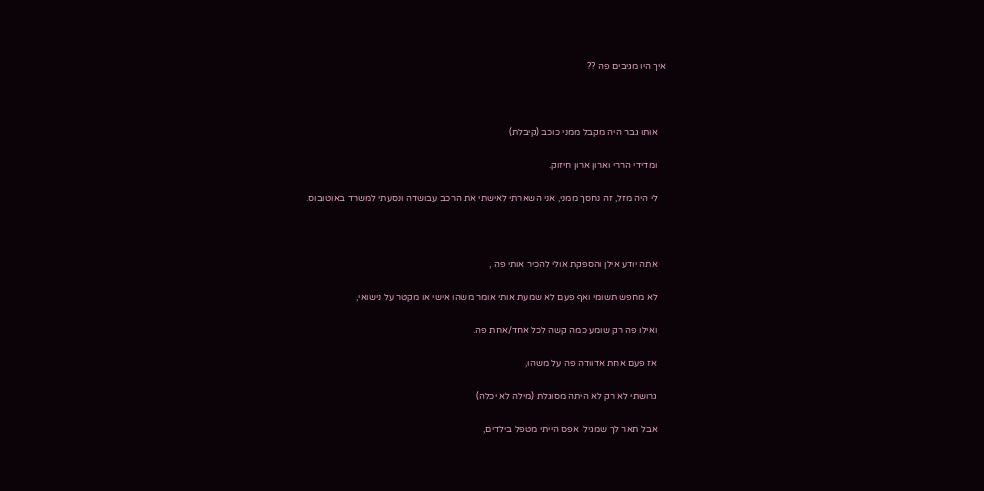איך היו מגיבים פה ??



    אותו גבר היה מקבל ממני כוכב (קיבלת)

    ומדידי הררי וארון ארון חיזוק.

    לי היה מזל, זה נחסך ממני, אני השארתי לאישתי את הרכב עבושדה ונסעתי למשרד באוטובוס.



    אתה יודע אילן והספקת אולי להכיר אותי פה ,

    לא מחפש תשומי ואף פעם לא שמעת אותי אומר משהו אישי או מקטר על נישואי,

    ואילו פה רק שומע כמה קשה לכל אחד/אחת פה.

    אז פעם אחת אדוודה פה על משהו,

    גרושתי לא רק לא היתה מסוגלת (מילה לא יכלה)

    אבל תאר לך שמגיל  אפס הייתי מטפל בילדים,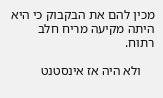מכין להם את הבקבוק כי היא היתה מקיעה מריח חלב רתוח.

    ולא היה אז אינסטנט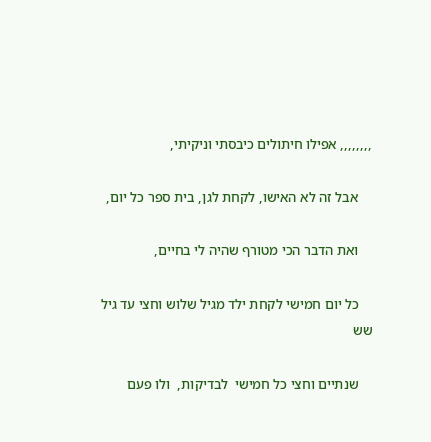,,,,,,,, אפילו חיתולים כיבסתי וניקיתי,

    אבל זה לא האישו, לקחת לגן, בית ספר כל יום,

    ואת הדבר הכי מטורף שהיה לי בחיים,

    כל יום חמישי לקחת ילד מגיל שלוש וחצי עד גיל שש

    שנתיים וחצי כל חמישי  לבדיקות,  ולו פעם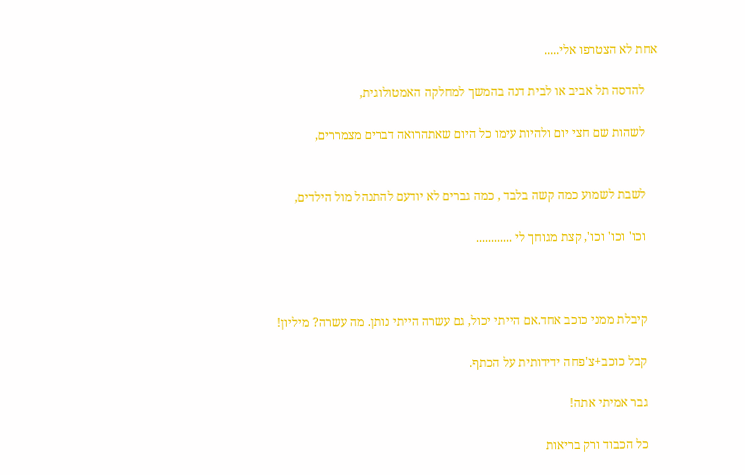אחת לא הצטרפו אלי.....

    להדסה תל אביב או לבית דנה בהמשך למחלקה האמטולוגית,

    לשהות שם חצי יום ולהיות עימו כל היום שאתהרואה דברים מצמררים,


    לשבת לשמוע כמה קשה בלבד , כמה גברים לא יודעם להתנהל מול הילדים,

    וכו' וכו' וכו', קצת מגוחך לי ............



    קיבלת ממני כוכב אחד.אם הייתי יכול, גם עשרה הייתי נותן. מה עשרה? מיליון!

    קבל כוכב+צ'פחה ידידותית על הכתף.

    גבר אמיתי אתה!

    כל הכבוד ורק בריאות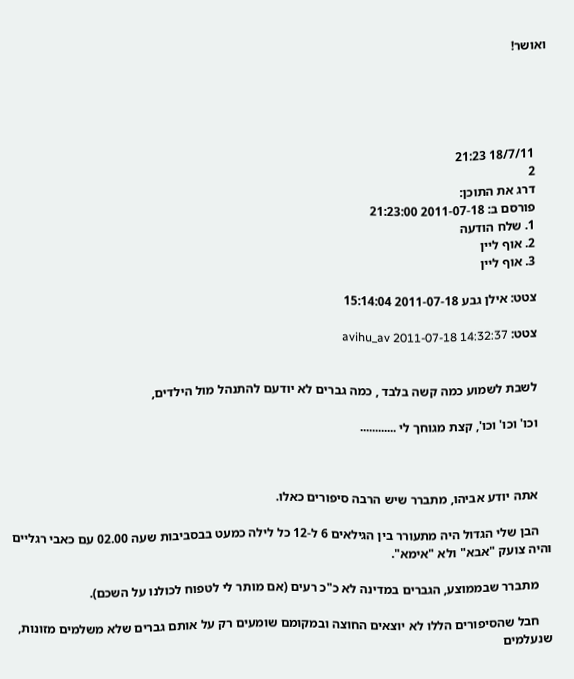ואושר!





    18/7/11 21:23
    2
    דרג את התוכן:
    פורסם ב: 2011-07-18 21:23:00
    1. שלח הודעה
    2. אוף ליין
    3. אוף ליין

    צטט: אילן גבע 2011-07-18 15:14:04

    צטט: avihu_av 2011-07-18 14:32:37


    לשבת לשמוע כמה קשה בלבד , כמה גברים לא יודעם להתנהל מול הילדים,

    וכו' וכו' וכו', קצת מגוחך לי ............



    אתה יודע אביהו, מתברר שיש הרבה סיפורים כאלו.

    הבן שלי הגדול היה מתעורר בין הגילאים 6 ל-12 כל לילה כמעט בבסביבות שעה 02.00 עם כאבי רגליים והיה צועק "אבא" ולא "אימא".

    מתברר שבממוצע, הגברים במדינה לא כ"כ רעים (אם מותר לי לטפוח לכולנו על השכם).

    חבל שהסיפורים הללו לא יוצאים החוצה ובמקומם שומעים רק על אותם גברים שלא משלמים מזונות, שנעלמים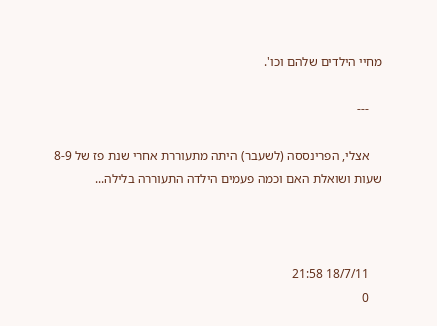מחיי הילדים שלהם וכו'.

    ---

    אצלי, הפרינססה (לשעבר) היתה מתעוררת אחרי שנת פז של 8-9 שעות ושואלת האם וכמה פעמים הילדה התעוררה בלילה...



    18/7/11 21:58
    0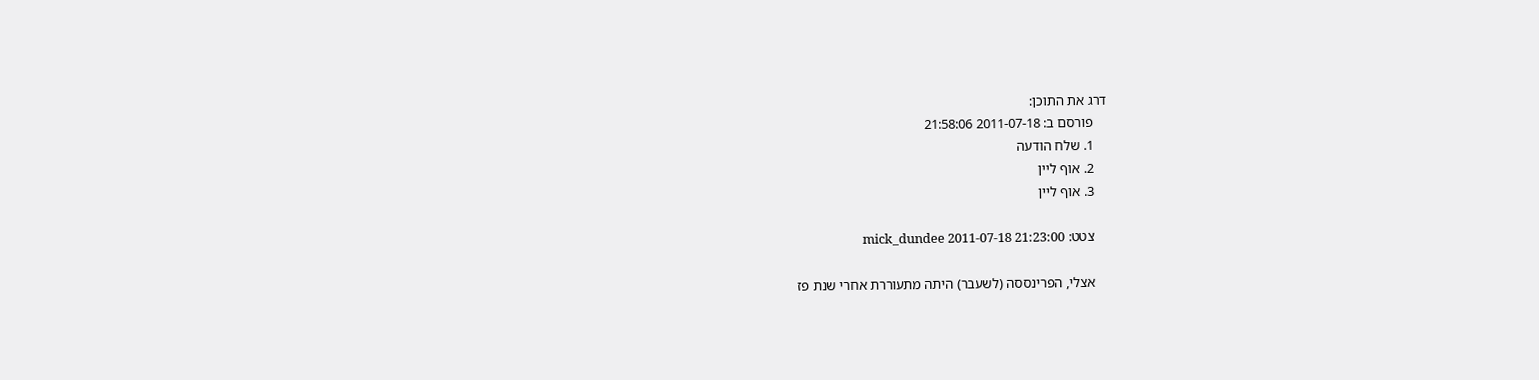דרג את התוכן:
    פורסם ב: 2011-07-18 21:58:06
    1. שלח הודעה
    2. אוף ליין
    3. אוף ליין

    צטט: mick_dundee 2011-07-18 21:23:00

    אצלי, הפרינססה (לשעבר) היתה מתעוררת אחרי שנת פז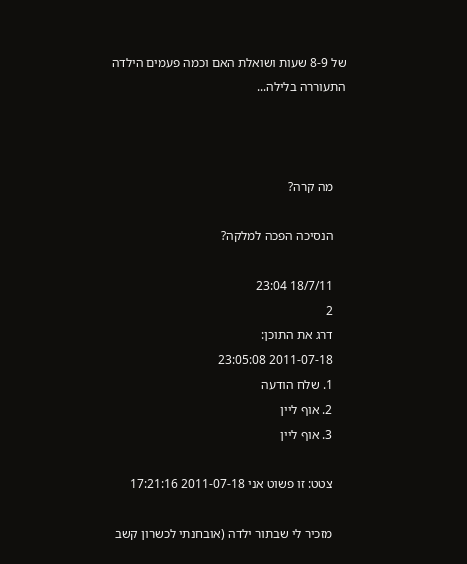של 8-9 שעות ושואלת האם וכמה פעמים הילדה התעוררה בלילה...



    מה קרה?

    הנסיכה הפכה למלקה?

    18/7/11 23:04
    2
    דרג את התוכן:
    2011-07-18 23:05:08
    1. שלח הודעה
    2. אוף ליין
    3. אוף ליין

    צטט: זו פשוט אני 2011-07-18 17:21:16

    מזכיר לי שבתור ילדה (אובחנתי לכשרון קשב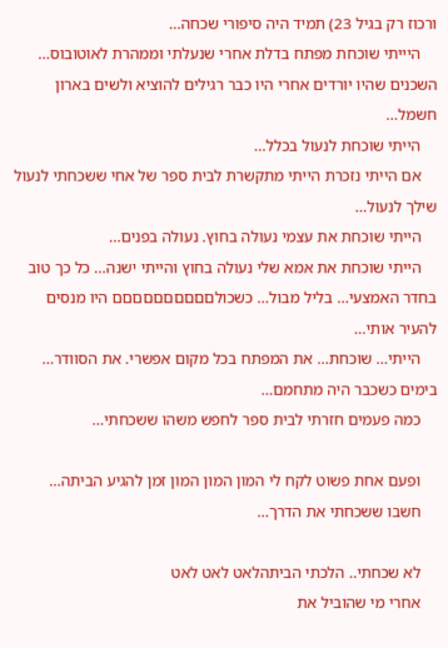ורכוז רק בגיל 23) תמיד היה סיפורי שכחה...
    היייתי שוכחת מפתח בדלת אחרי שנעלתי וממהרת לאוטובוס... השכנים שהיו יורדים אחרי היו כבר רגילים להוציא ולשים בארון חשמל...
    הייתי שוכחת לנעול בכלל...
    אם הייתי נזכרת הייתי מתקשרת לבית ספר של אחי ששכחתי לנעול שילך לנעול...
    הייתי שוכחת את עצמי נעולה בחוץ. נעולה בפנים...
    הייתי שוכחת את אמא שלי נעולה בחוץ והייתי ישנה... כל כך טוב בחדר האמצעי... בליל מבול... כשכולםםםםםםםםםם היו מנסים להעיר אותי...
    הייתי... שוכחת... את המפתח בכל מקום אפשרי. את הסוודר... בימים כשכבר היה מתחמם...
    כמה פעמים חזרתי לבית ספר לחפש משהו ששכחתי...

    ופעם אחת פשוט לקח לי המון המון המון זמן להגיע הביתה...
    חשבו ששכחתי את הדרך...

    לא שכחתי.. הלכתי הביתהלאט לאט לאט
    אחרי מי שהוביל את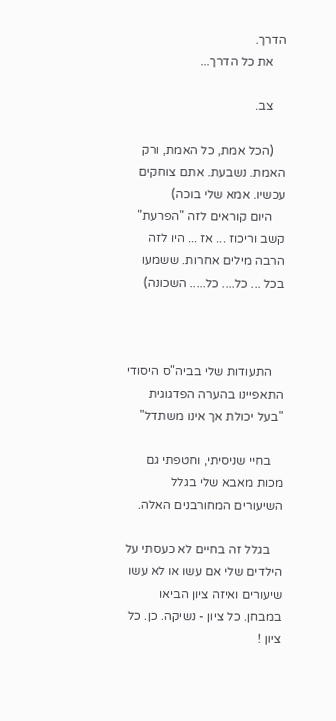הדרך.
    את כל הדרך...

    צב.

    (הכל אמת, כל האמת, ורק האמת. נשבעת. אתם צוחקים עכשיו. אמא שלי בוכה)
    היום קוראים לזה "הפרעת" קשב וריכוז ... אז ... היו לזה הרבה מילים אחרות. ששמעו בכל ... כל.... כל..... השכונה)



    התעודות שלי בביה"ס היסודי התאפיינו בהערה הפדגוגית "בעל יכולת אך אינו משתדל"

    בחיי שניסיתי, וחטפתי גם מכות מאבא שלי בגלל השיעורים המחורבנים האלה.

    בגלל זה בחיים לא כעסתי על הילדים שלי אם עשו או לא עשו שיעורים ואיזה ציון הביאו במבחן. כל ציון - נשיקה. כן. כל ציון !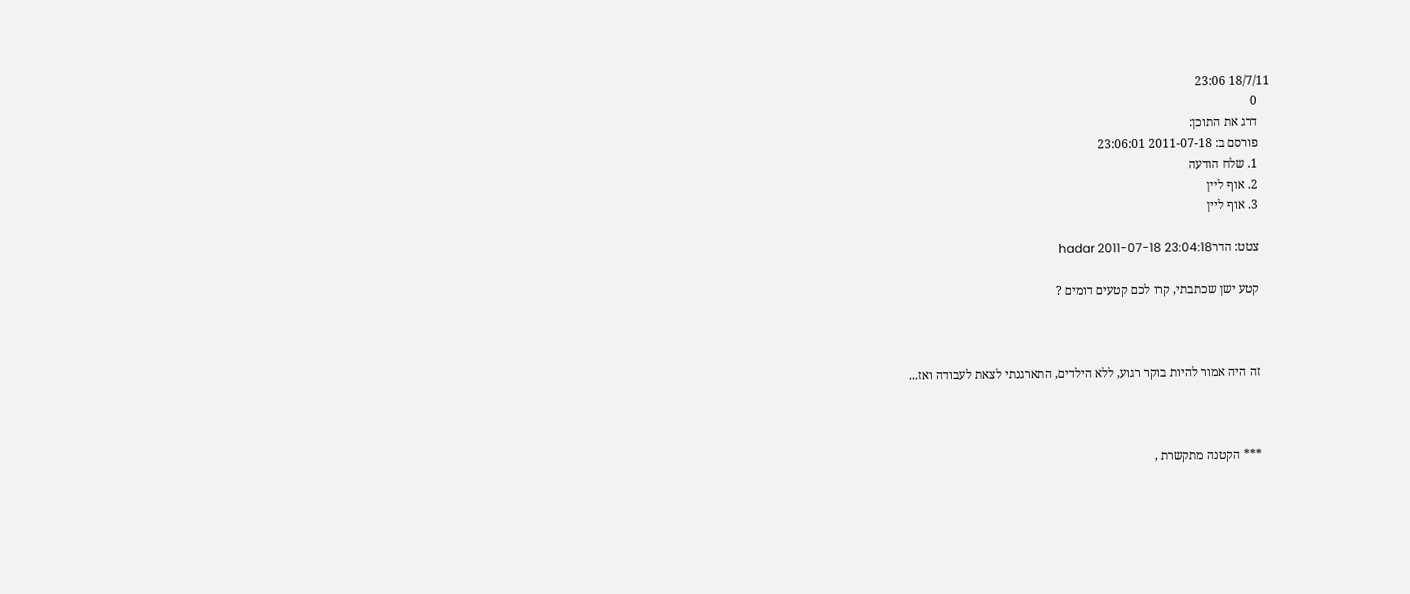18/7/11 23:06
    0
    דרג את התוכן:
    פורסם ב: 2011-07-18 23:06:01
    1. שלח הודעה
    2. אוף ליין
    3. אוף ליין

    צטט: הדרhadar 2011-07-18 23:04:18

    קטע ישן שכתבתי, קרו לכם קטעים דומים ?



    זה היה אמור להיות בוקר רגוע, ללא הילדים, התארגנתי לצאת לעבודה ואז...



    *** הקטנה מתקשרת ,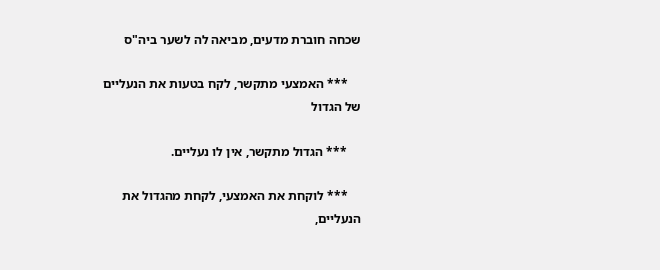שכחה חוברת מדעים, מביאה לה לשער ביה"ס

    *** האמצעי מתקשר, לקח בטעות את הנעליים של הגדול

    *** הגדול מתקשר, אין לו נעליים.

    *** לוקחת את האמצעי, לקחת מהגדול את הנעליים,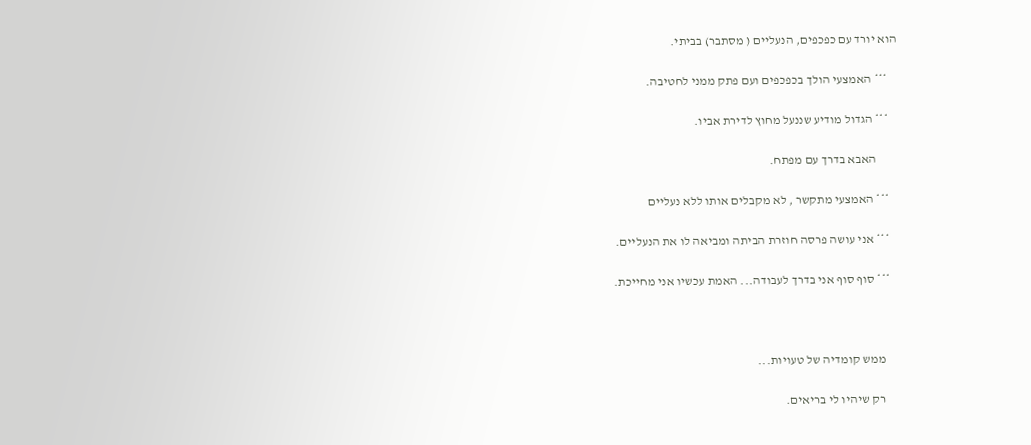הוא יורד עם כפכפים, הנעליים ( מסתבר) בביתי.

    *** האמצעי הולך בכפכפים ועם פתק ממני לחטיבה.

    *** הגדול מודיע שננעל מחוץ לדירת אביו.

         האבא בדרך עם מפתח.

    *** האמצעי מתקשר , לא מקבלים אותו ללא נעליים

    *** אני עושה פרסה חוזרת הביתה ומביאה לו את הנעליים.

    *** סוף סוף אני בדרך לעבודה... האמת עכשיו אני מחייכת.



      ממש קומדיה של טעויות...

      רק שיהיו לי בריאים.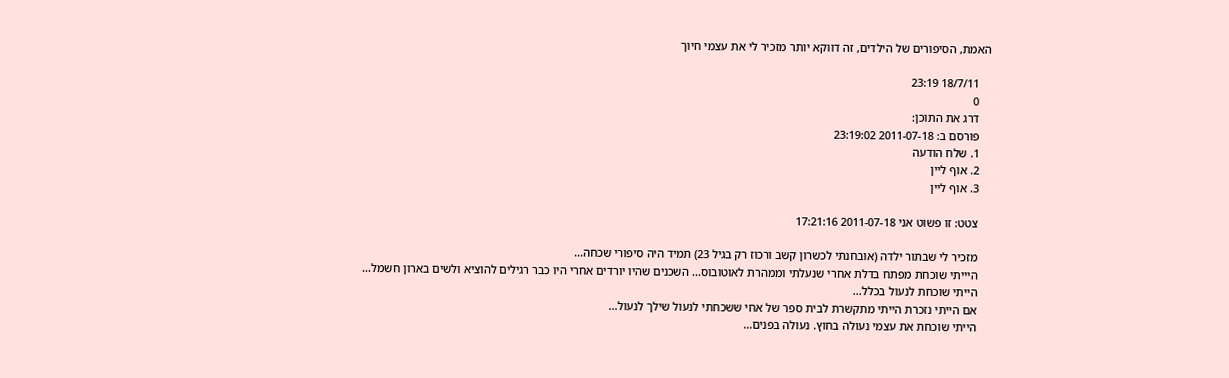האמת, הסיפורים של הילדים, זה דווקא יותר מזכיר לי את עצמי חיוך

    18/7/11 23:19
    0
    דרג את התוכן:
    פורסם ב: 2011-07-18 23:19:02
    1. שלח הודעה
    2. אוף ליין
    3. אוף ליין

    צטט: זו פשוט אני 2011-07-18 17:21:16

    מזכיר לי שבתור ילדה (אובחנתי לכשרון קשב ורכוז רק בגיל 23) תמיד היה סיפורי שכחה...
    היייתי שוכחת מפתח בדלת אחרי שנעלתי וממהרת לאוטובוס... השכנים שהיו יורדים אחרי היו כבר רגילים להוציא ולשים בארון חשמל...
    הייתי שוכחת לנעול בכלל...
    אם הייתי נזכרת הייתי מתקשרת לבית ספר של אחי ששכחתי לנעול שילך לנעול...
    הייתי שוכחת את עצמי נעולה בחוץ. נעולה בפנים...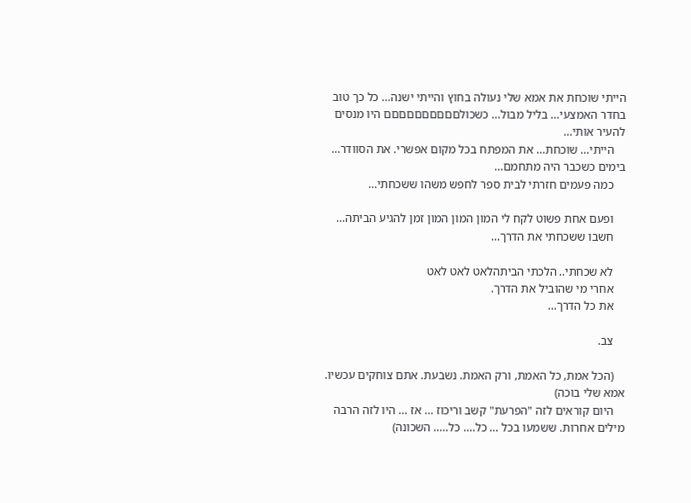הייתי שוכחת את אמא שלי נעולה בחוץ והייתי ישנה... כל כך טוב בחדר האמצעי... בליל מבול... כשכולםםםםםםםםםם היו מנסים להעיר אותי...
    הייתי... שוכחת... את המפתח בכל מקום אפשרי. את הסוודר... בימים כשכבר היה מתחמם...
    כמה פעמים חזרתי לבית ספר לחפש משהו ששכחתי...

    ופעם אחת פשוט לקח לי המון המון המון זמן להגיע הביתה...
    חשבו ששכחתי את הדרך...

    לא שכחתי.. הלכתי הביתהלאט לאט לאט
    אחרי מי שהוביל את הדרך.
    את כל הדרך...

    צב.

    (הכל אמת, כל האמת, ורק האמת. נשבעת. אתם צוחקים עכשיו. אמא שלי בוכה)
    היום קוראים לזה "הפרעת" קשב וריכוז ... אז ... היו לזה הרבה מילים אחרות. ששמעו בכל ... כל.... כל..... השכונה)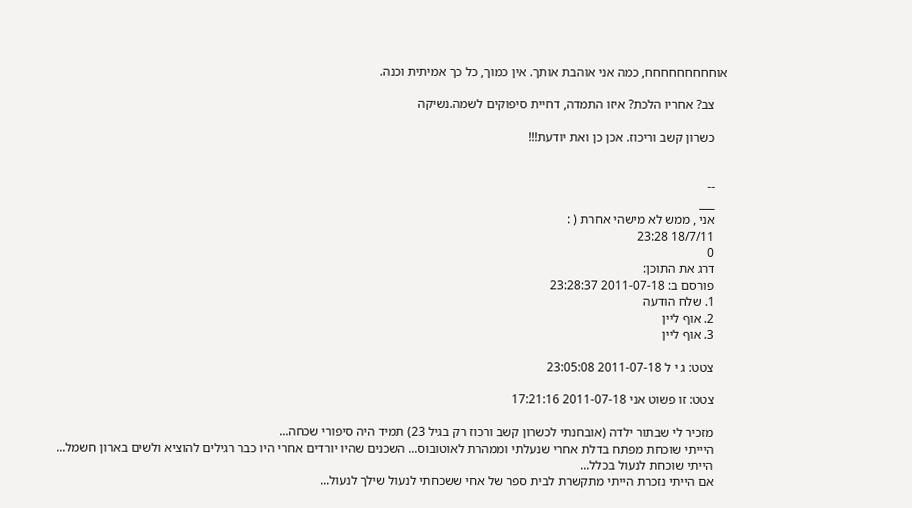אוחחחחחחחחח, כמה אני אוהבת אותך. אין כמוך, כל כך אמיתית וכנה.

    צב? אחריו הלכת? איזו התמדה, דחיית סיפוקים לשמה.נשיקה

    כשרון קשב וריכוז. אכן כן ואת יודעת!!!


    --
    ___
    אני , ממש לא מישהי אחרת ( :
    18/7/11 23:28
    0
    דרג את התוכן:
    פורסם ב: 2011-07-18 23:28:37
    1. שלח הודעה
    2. אוף ליין
    3. אוף ליין

    צטט: ג י ל 2011-07-18 23:05:08

    צטט: זו פשוט אני 2011-07-18 17:21:16

    מזכיר לי שבתור ילדה (אובחנתי לכשרון קשב ורכוז רק בגיל 23) תמיד היה סיפורי שכחה...
    היייתי שוכחת מפתח בדלת אחרי שנעלתי וממהרת לאוטובוס... השכנים שהיו יורדים אחרי היו כבר רגילים להוציא ולשים בארון חשמל...
    הייתי שוכחת לנעול בכלל...
    אם הייתי נזכרת הייתי מתקשרת לבית ספר של אחי ששכחתי לנעול שילך לנעול...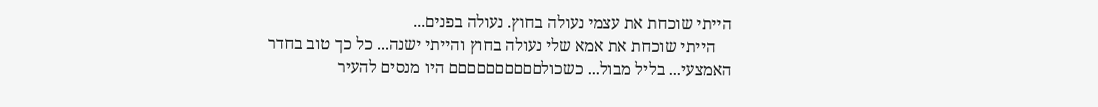הייתי שוכחת את עצמי נעולה בחוץ. נעולה בפנים...
    הייתי שוכחת את אמא שלי נעולה בחוץ והייתי ישנה... כל כך טוב בחדר האמצעי... בליל מבול... כשכולםםםםםםםםםם היו מנסים להעיר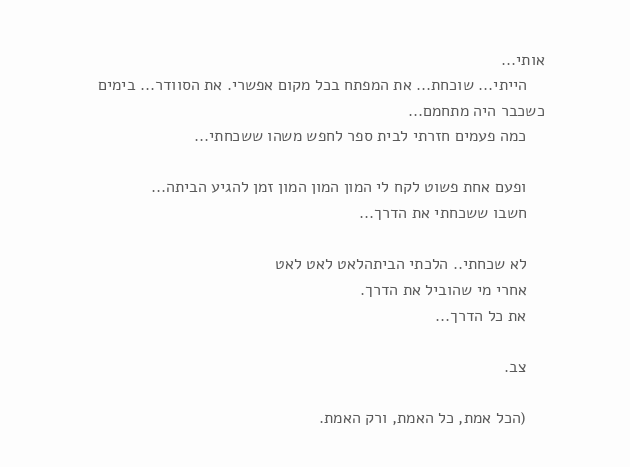אותי...
    הייתי... שוכחת... את המפתח בכל מקום אפשרי. את הסוודר... בימים כשכבר היה מתחמם...
    כמה פעמים חזרתי לבית ספר לחפש משהו ששכחתי...

    ופעם אחת פשוט לקח לי המון המון המון זמן להגיע הביתה...
    חשבו ששכחתי את הדרך...

    לא שכחתי.. הלכתי הביתהלאט לאט לאט
    אחרי מי שהוביל את הדרך.
    את כל הדרך...

    צב.

    (הכל אמת, כל האמת, ורק האמת.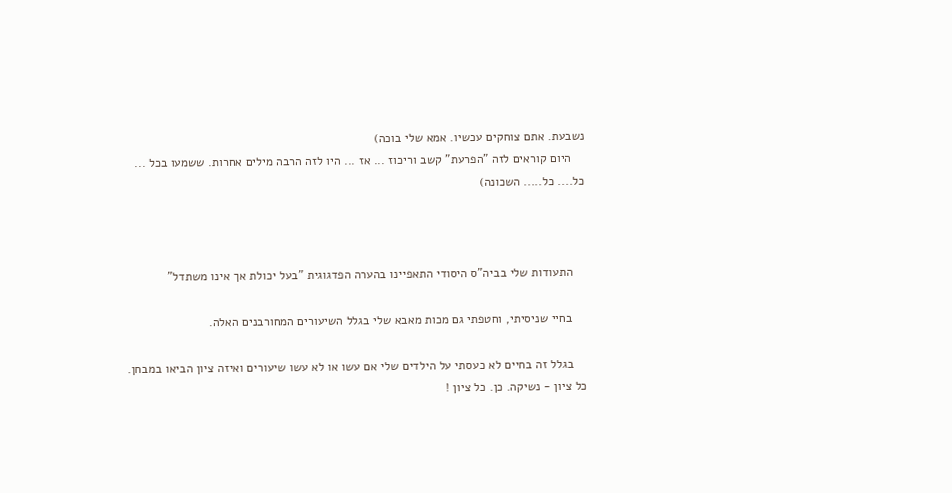נשבעת. אתם צוחקים עכשיו. אמא שלי בוכה)
    היום קוראים לזה "הפרעת" קשב וריכוז ... אז ... היו לזה הרבה מילים אחרות. ששמעו בכל ... כל.... כל..... השכונה)



    התעודות שלי בביה"ס היסודי התאפיינו בהערה הפדגוגית "בעל יכולת אך אינו משתדל"

    בחיי שניסיתי, וחטפתי גם מכות מאבא שלי בגלל השיעורים המחורבנים האלה.

    בגלל זה בחיים לא כעסתי על הילדים שלי אם עשו או לא עשו שיעורים ואיזה ציון הביאו במבחן. כל ציון - נשיקה. כן. כל ציון !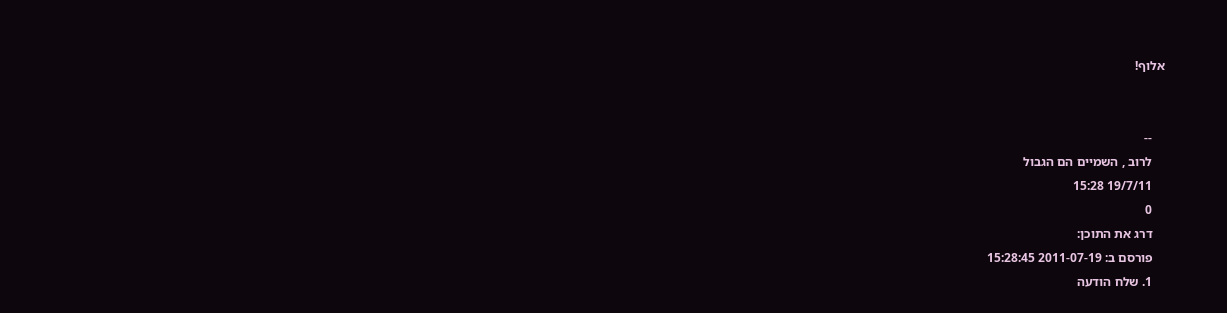אלוף!


    --
    לרוב , השמיים הם הגבול
    19/7/11 15:28
    0
    דרג את התוכן:
    פורסם ב: 2011-07-19 15:28:45
    1. שלח הודעה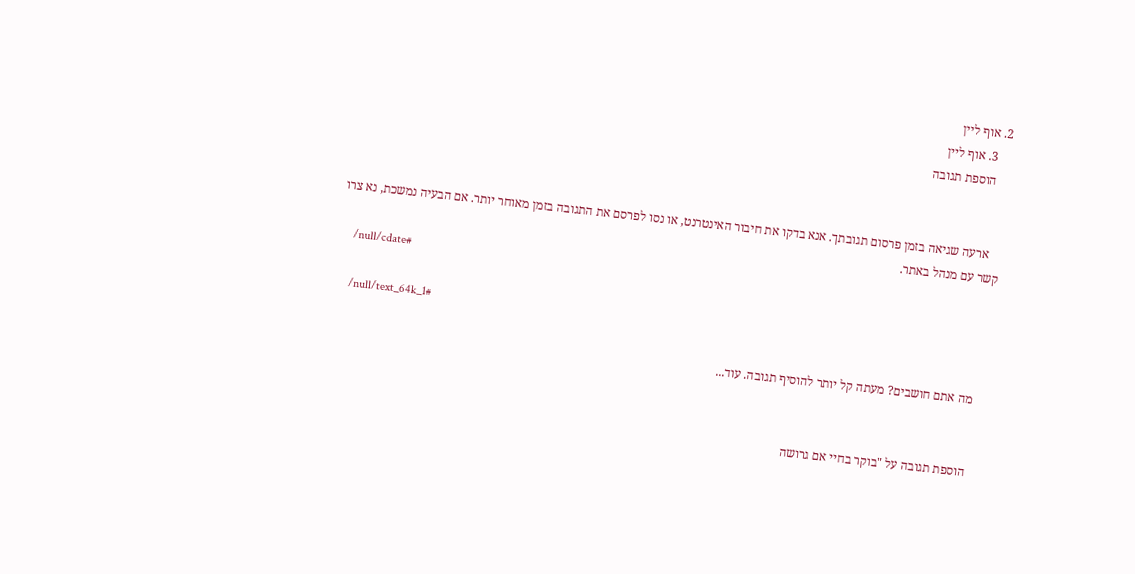2. אוף ליין
    3. אוף ליין
    הוספת תגובה


    ארעה שגיאה בזמן פרסום תגובתך. אנא בדקו את חיבור האינטרנט, או נסו לפרסם את התגובה בזמן מאוחר יותר. אם הבעיה נמשכת, נא צרו קשר עם מנהל באתר.
    /null/cdate#

    /null/text_64k_1#

    מה אתם חושבים? מעתה קל יותר להוסיף תגובה. עוד...


    הוספת תגובה על "בוקר בחיי אם גרושה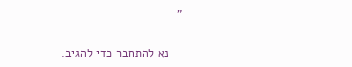"

    נא להתחבר כדי להגיב.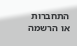התחברות או הרשמה